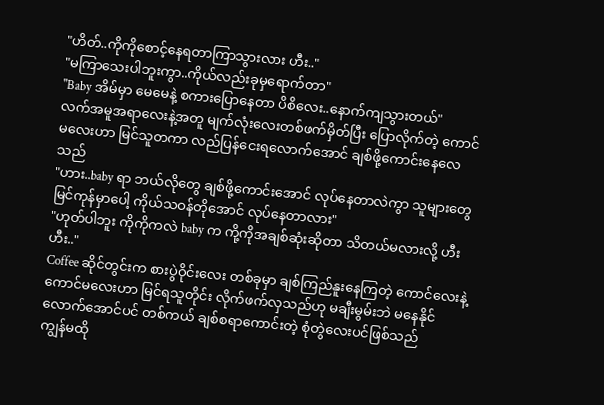"ဟိတ်..ကိုကိုစောင့်နေရတာကြာသွားလား ဟီး.."
"မကြာသေးပါဘူးကွာ..ကိုယ်လည်းခုမှရောက်တာ"
"Baby အိမ်မှာ မေမေနဲ့ စကားပြောနေတာ ပိစိလေး..နောက်ကျသွားတယ်"
လက်အမူအရာလေးနဲ့အတူ မျက်လုံးလေးတစ်ဖက်မှိတ်ပြီး ပြောလိုက်တဲ့ ကောင်မလေးဟာ မြင်သူတကာ လည်ပြန်ငေးရလောက်အောင် ချစ်ဖို့ကောင်းနေလေသည်
"ဟား..baby ရာ ဘယ်လိုတွေ ချစ်ဖို့ကောင်းအောင် လုပ်နေတာလဲကွာ သူများတွေမြင်ကုန်မှာပေါ့ ကိုယ်သဝန်တိုအောင် လုပ်နေတာလား"
"ဟုတ်ပါဘူး ကိုကိုကလဲ baby က ကို့ကိုအချစ်ဆုံးဆိုတာ သိတယ်မလားလို့ ဟီးဟီး.."
Coffee ဆိုင်တွင်းက စားပွဲဝိုင်းလေး တစ်ခုမှာ ချစ်ကြည်နူးနေကြတဲ့ ကောင်လေးနဲ့ ကောင်မလေးဟာ မြင်ရသူတိုင်း လိုက်ဖက်လှသည်ဟု မချီးမွမ်းဘဲ မနေနိုင်လောက်အောင်ပင် တစ်ကယ် ချစ်စရာကောင်းတဲ့ စုံတွဲလေးပင်ဖြစ်သည်
ကျွန်မထို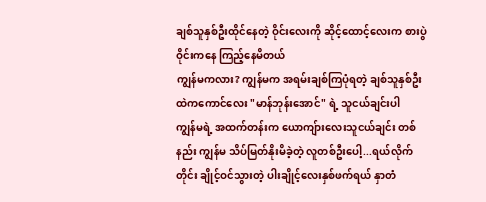ချစ်သူနှစ်ဦးထိုင်နေတဲ့ ဝိုင်းလေးကို ဆိုင့်ထောင့်လေးက စားပွဲဝိုင်းကနေ ကြည့်နေမိတယ်
ကျွန်မကလား? ကျွန်မက အရမ်းချစ်ကြပုံရတဲ့ ချစ်သူနှစ်ဦးထဲကကောင်လေး "မာန်ဘုန်းအောင်" ရဲ့ သူငယ်ချင်းပါ
ကျွန်မရဲ့ အထက်တန်းက ယောကျ်ားလေးသူငယ်ချင်း တစ်နည်း ကျွန်မ သိပ်မြတ်နိုးမိခဲ့တဲ့ လူတစ်ဦးပေါ့...ရယ်လိုက်တိုင်း ချိုင့်ဝင်သွားတဲ့ ပါးချိုင့်လေးနှစ်ဖက်ရယ် နှာတံ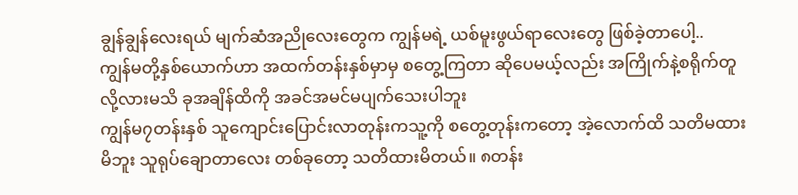ချွန်ချွန်လေးရယ် မျက်ဆံအညိုလေးတွေက ကျွန်မရဲ့ ယစ်မူးဖွယ်ရာလေးတွေ ဖြစ်ခဲ့တာပေါ့..
ကျွန်မတို့နှစ်ယောက်ဟာ အထက်တန်းနှစ်မှာမှ စတွေ့ကြတာ ဆိုပေမယ့်လည်း အကြိုက်နဲ့စရိုက်တူလို့လားမသိ ခုအချိန်ထိကို အခင်အမင်မပျက်သေးပါဘူး
ကျွန်မ၇တန်းနှစ် သူကျောင်းပြောင်းလာတုန်းကသူ့ကို စတွေ့တုန်းကတော့ အဲ့လောက်ထိ သတိမထားမိဘူး သူရုပ်ချောတာလေး တစ်ခုတော့ သတိထားမိတယ်။ ၈တန်း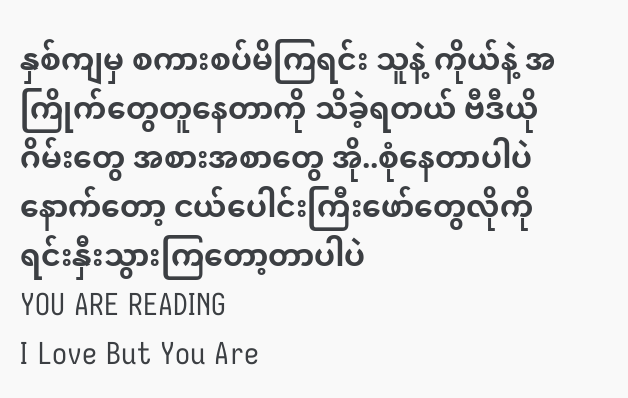နှစ်ကျမှ စကားစပ်မိကြရင်း သူနဲ့ ကိုယ်နဲ့ အကြိုက်တွေတူနေတာကို သိခဲ့ရတယ် ဗီဒီယိုဂိမ်းတွေ အစားအစာတွေ အို..စုံနေတာပါပဲ နောက်တော့ ငယ်ပေါင်းကြီးဖော်တွေလိုကို ရင်းနှီးသွားကြတော့တာပါပဲ
YOU ARE READING
I Love But You Are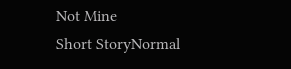Not Mine
Short StoryNormal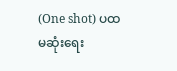(One shot) ပထမဆုံးရေး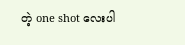တဲ့ one shot လေးပါ